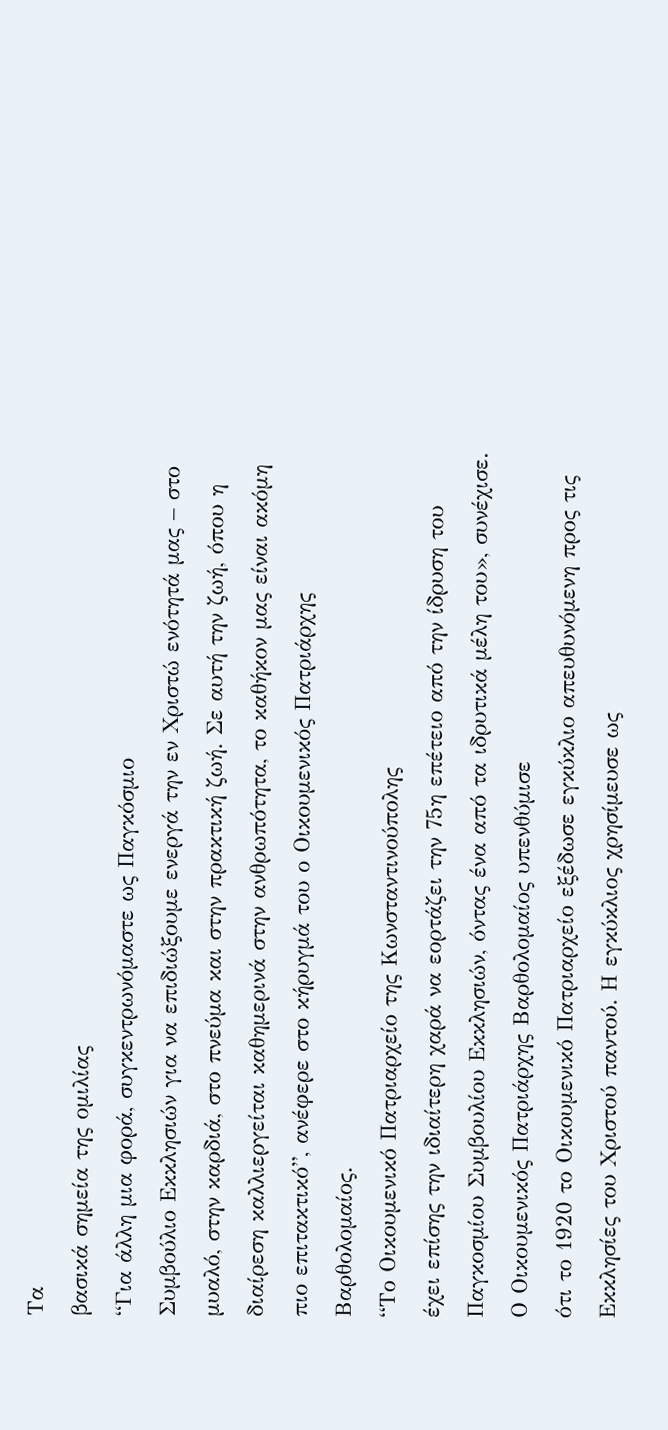Τα
βασικά σημεία της ομιλίας
“Για άλλη μια φορά, συγκεντρωνόμαστε ως Παγκόσμιο
Συμβούλιο Εκκλησιών για να επιδιώξουμε ενεργά την εν Χριστώ ενότητά μας – στο
μυαλό, στην καρδιά, στο πνεύμα και στην πρακτική ζωή. Σε αυτή την ζωή, όπου η
διαίρεση καλλιεργείται καθημερινά στην ανθρωπότητα, το καθήκον μας είναι ακόμη
πιο επιτακτικό”, ανέφερε στο κήρυγμά του ο Οικουμενικός Πατριάρχης
Βαρθολομαίος.
“Το Οικουμενικό Πατριαρχείο της Κωνσταντινούπολης
έχει επίσης την ιδιαίτερη χαρά να εορτάζει την 75η επέτειο από την ίδρυση του
Παγκοσμίου Συμβουλίου Εκκλησιών, όντας ένα από τα ιδρυτικά μέλη του», συνέχισε.
Ο Οικουμενικός Πατριάρχης Βαρθολομαίος υπενθύμισε
ότι το 1920 το Οικουμενικό Πατριαρχείο εξέδωσε εγκύκλιο απευθυνόμενη προς τις
Εκκλησίες του Χριστού παντού. Η εγκύκλιος χρησίμευσε ως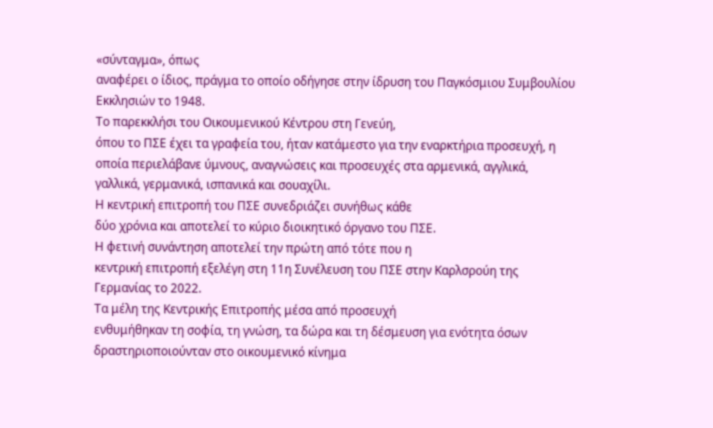«σύνταγμα», όπως
αναφέρει ο ίδιος, πράγμα το οποίο οδήγησε στην ίδρυση του Παγκόσμιου Συμβουλίου
Εκκλησιών το 1948.
Το παρεκκλήσι του Οικουμενικού Κέντρου στη Γενεύη,
όπου το ΠΣΕ έχει τα γραφεία του, ήταν κατάμεστο για την εναρκτήρια προσευχή, η
οποία περιελάβανε ύμνους, αναγνώσεις και προσευχές στα αρμενικά, αγγλικά,
γαλλικά, γερμανικά, ισπανικά και σουαχίλι.
Η κεντρική επιτροπή του ΠΣΕ συνεδριάζει συνήθως κάθε
δύο χρόνια και αποτελεί το κύριο διοικητικό όργανο του ΠΣΕ.
Η φετινή συνάντηση αποτελεί την πρώτη από τότε που η
κεντρική επιτροπή εξελέγη στη 11η Συνέλευση του ΠΣΕ στην Καρλσρούη της
Γερμανίας το 2022.
Τα μέλη της Κεντρικής Επιτροπής μέσα από προσευχή
ενθυμήθηκαν τη σοφία, τη γνώση, τα δώρα και τη δέσμευση για ενότητα όσων
δραστηριοποιούνταν στο οικουμενικό κίνημα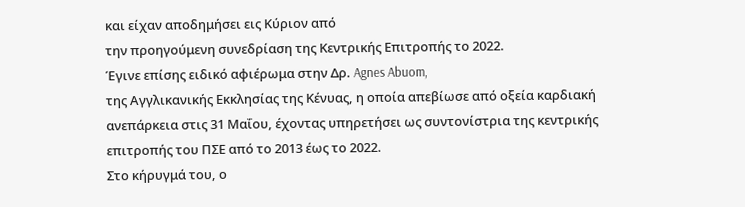και είχαν αποδημήσει εις Κύριον από
την προηγούμενη συνεδρίαση της Κεντρικής Επιτροπής το 2022.
Έγινε επίσης ειδικό αφιέρωμα στην Δρ. Agnes Abuom,
της Αγγλικανικής Εκκλησίας της Κένυας, η οποία απεβίωσε από οξεία καρδιακή
ανεπάρκεια στις 31 Μαΐου, έχοντας υπηρετήσει ως συντονίστρια της κεντρικής
επιτροπής του ΠΣΕ από το 2013 έως το 2022.
Στο κήρυγμά του, ο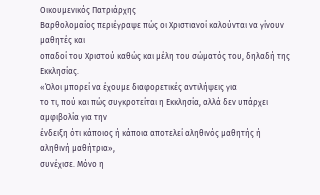Οικουμενικός Πατριάρχης
Βαρθολομαίος περιέγραψε πώς οι Χριστιανοί καλούνται να γίνουν μαθητές και
οπαδοί του Χριστού καθώς και μέλη του σώματός του, δηλαδή της Εκκλησίας.
«Όλοι μπορεί να έχουμε διαφορετικές αντιλήψεις για
το τι, πού και πώς συγκροτείται η Εκκλησία, αλλά δεν υπάρχει αμφιβολία για την
ένδειξη ότι κάποιος ή κάποια αποτελεί αληθινός μαθητής ή αληθινή μαθήτρια»,
συνέχισε. Μόνο η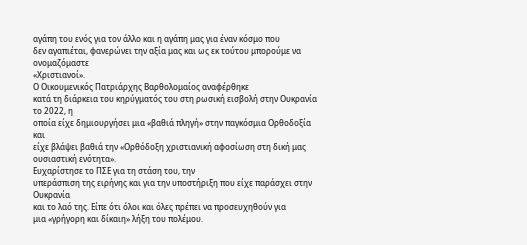αγάπη του ενός για τον άλλο και η αγάπη μας για έναν κόσμο που
δεν αγαπιέται, φανερώνει την αξία μας και ως εκ τούτου μπορούμε να ονομαζόμαστε
«Χριστιανοί».
Ο Οικουμενικός Πατριάρχης Βαρθολομαίος αναφέρθηκε
κατά τη διάρκεια του κηρύγματός του στη ρωσική εισβολή στην Ουκρανία το 2022, η
οποία είχε δημιουργήσει μια «βαθιά πληγή» στην παγκόσμια Ορθοδοξία και
είχε βλάψει βαθιά την «Ορθόδοξη χριστιανική αφοσίωση στη δική μας
ουσιαστική ενότητα».
Ευχαρίστησε το ΠΣΕ για τη στάση του, την
υπεράσπιση της ειρήνης και για την υποστήριξη που είχε παράσχει στην Ουκρανία
και το λαό της. Είπε ότι όλοι και όλες πρέπει να προσευχηθούν για
μια «γρήγορη και δίκαιη» λήξη του πολέμου.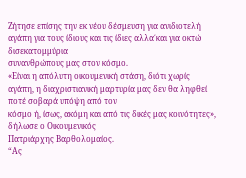Ζήτησε επίσης την εκ νέου δέσμευση για ανιδιοτελή
αγάπη για τους ίδιους και τις ίδιες αλλα΄και για οκτώ δισεκατομμύρια
συνανθρώπους μας στον κόσμο.
«Είναι η απόλυτη οικουμενική στάση, διότι χωρίς
αγάπη, η διαχριστιανική μαρτυρία μας δεν θα ληφθεί ποτέ σοβαρά υπόψη από τον
κόσμο ή, ίσως, ακόμη και από τις δικές μας κοινότητες», δήλωσε ο Οικουμενικός
Πατριάρχης Βαρθολομαίος.
“Ας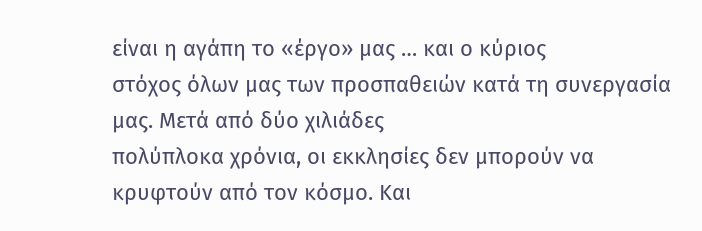είναι η αγάπη το «έργο» μας … και ο κύριος
στόχος όλων μας των προσπαθειών κατά τη συνεργασία μας. Μετά από δύο χιλιάδες
πολύπλοκα χρόνια, οι εκκλησίες δεν μπορούν να κρυφτούν από τον κόσμο. Και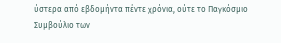ύστερα από εβδομήντα πέντε χρόνια, ούτε το Παγκόσμιο Συμβούλιο των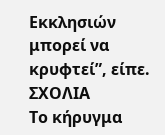Εκκλησιών
μπορεί να κρυφτεί”, είπε.
ΣΧΟΛΙΑ
Το κήρυγμα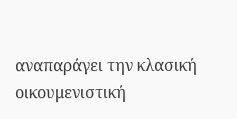αναπαράγει την κλασική οικουμενιστική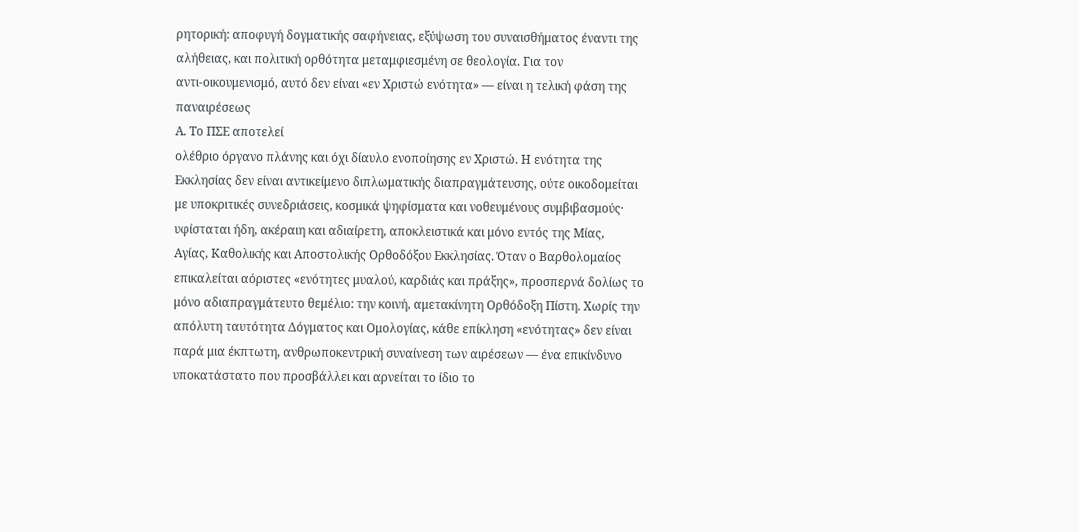ρητορική: αποφυγή δογματικής σαφήνειας, εξύψωση του συναισθήματος έναντι της
αλήθειας, και πολιτική ορθότητα μεταμφιεσμένη σε θεολογία. Για τον
αντι-οικουμενισμό, αυτό δεν είναι «εν Χριστώ ενότητα» — είναι η τελική φάση της
παναιρέσεως
Α. Το ΠΣΕ αποτελεί
ολέθριο όργανο πλάνης και όχι δίαυλο ενοποίησης εν Χριστώ. Η ενότητα της
Εκκλησίας δεν είναι αντικείμενο διπλωματικής διαπραγμάτευσης, ούτε οικοδομείται
με υποκριτικές συνεδριάσεις, κοσμικά ψηφίσματα και νοθευμένους συμβιβασμούς·
υφίσταται ήδη, ακέραιη και αδιαίρετη, αποκλειστικά και μόνο εντός της Μίας,
Αγίας, Καθολικής και Αποστολικής Ορθοδόξου Εκκλησίας. Όταν ο Βαρθολομαίος
επικαλείται αόριστες «ενότητες μυαλού, καρδιάς και πράξης», προσπερνά δολίως το
μόνο αδιαπραγμάτευτο θεμέλιο: την κοινή, αμετακίνητη Ορθόδοξη Πίστη. Χωρίς την
απόλυτη ταυτότητα Δόγματος και Ομολογίας, κάθε επίκληση «ενότητας» δεν είναι
παρά μια έκπτωτη, ανθρωποκεντρική συναίνεση των αιρέσεων — ένα επικίνδυνο
υποκατάστατο που προσβάλλει και αρνείται το ίδιο το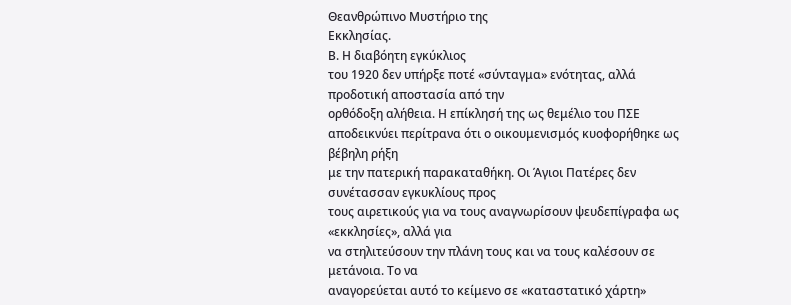Θεανθρώπινο Μυστήριο της
Εκκλησίας.
Β. Η διαβόητη εγκύκλιος
του 1920 δεν υπήρξε ποτέ «σύνταγμα» ενότητας, αλλά προδοτική αποστασία από την
ορθόδοξη αλήθεια. Η επίκλησή της ως θεμέλιο του ΠΣΕ αποδεικνύει περίτρανα ότι ο οικουμενισμός κυοφορήθηκε ως βέβηλη ρήξη
με την πατερική παρακαταθήκη. Οι Άγιοι Πατέρες δεν συνέτασσαν εγκυκλίους προς
τους αιρετικούς για να τους αναγνωρίσουν ψευδεπίγραφα ως «εκκλησίες», αλλά για
να στηλιτεύσουν την πλάνη τους και να τους καλέσουν σε μετάνοια. Το να
αναγορεύεται αυτό το κείμενο σε «καταστατικό χάρτη»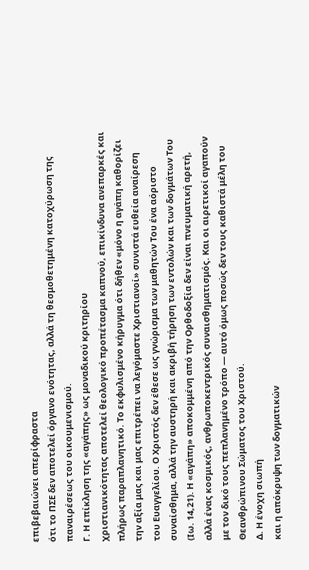επιβεβαιώνει απερίφραστα
ότι το ΠΣΕ δεν αποτελεί όργανο ενότητας, αλλά τη θεσμοθετημένη κατοχύρωση της
παναιρέσεως του οικουμενισμού.
Γ. Η επίκληση της «αγάπης» ως μοναδικού κριτηρίου
χριστιανικότητας αποτελεί θεολογικό προπέτασμα καπνού, επικίνδυνα ανεπαρκές και
πλήρως παραπλανητικό. Το εκφυλισμένο κήρυγμα ότι δήθεν «μόνο η αγάπη καθορίζει
την αξία μας και μας επιτρέπει να λεγόμαστε Χριστιανοί» συνιστά ευθεία αναίρεση
του Ευαγγελίου. Ο Χριστός δεν έθεσε ως γνώρισμα των μαθητών Του ένα αόριστο
συναίσθημα, αλλά την αυστηρή και ακριβή τήρηση των εντολών και των δογμάτων Του
(Ιω. 14,21). Η «αγάπη» αποκομμένη από την Ορθοδοξία δεν είναι πνευματική αρετή,
αλλά ένας κοσμικός, ανθρωποκεντρικός συναισθηματισμός. Και οι αιρετικοί αγαπούν
με τον δικό τους πεπλανημένο τρόπο — αυτό όμως ποσώς δεν τους καθιστά μέλη του
Θεανθρώπινου Σώματος του Χριστού.
Δ. Η ένοχη σιωπή
και η απόκρυψη των δογματικών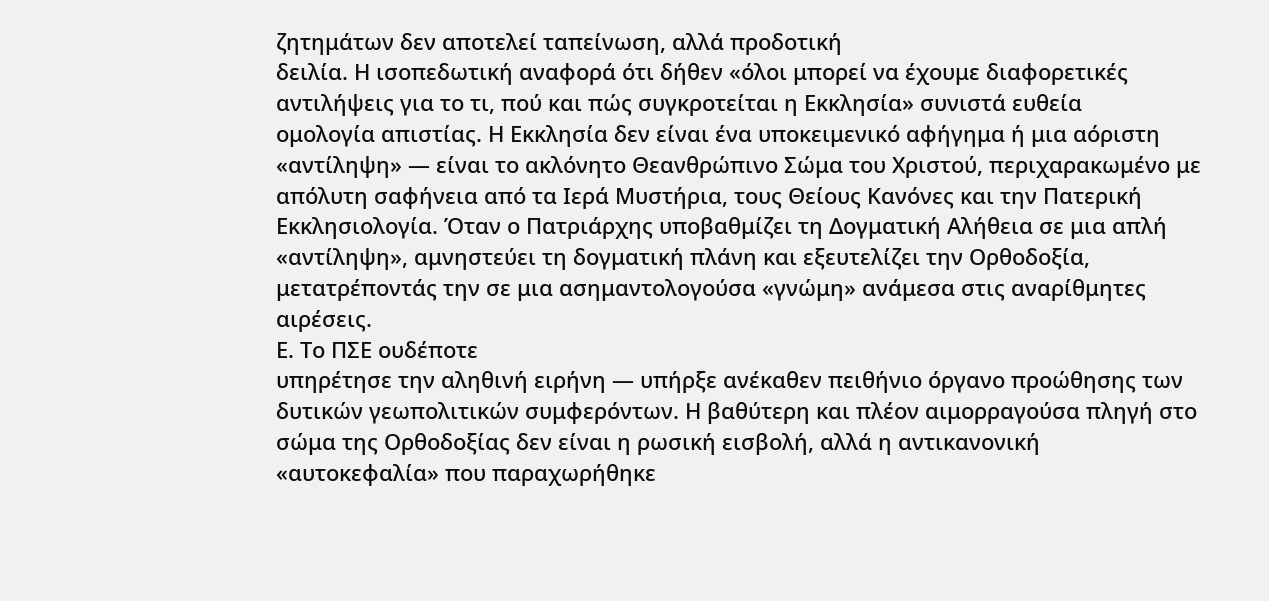ζητημάτων δεν αποτελεί ταπείνωση, αλλά προδοτική
δειλία. Η ισοπεδωτική αναφορά ότι δήθεν «όλοι μπορεί να έχουμε διαφορετικές
αντιλήψεις για το τι, πού και πώς συγκροτείται η Εκκλησία» συνιστά ευθεία
ομολογία απιστίας. Η Εκκλησία δεν είναι ένα υποκειμενικό αφήγημα ή μια αόριστη
«αντίληψη» — είναι το ακλόνητο Θεανθρώπινο Σώμα του Χριστού, περιχαρακωμένο με
απόλυτη σαφήνεια από τα Ιερά Μυστήρια, τους Θείους Κανόνες και την Πατερική
Εκκλησιολογία. Όταν ο Πατριάρχης υποβαθμίζει τη Δογματική Αλήθεια σε μια απλή
«αντίληψη», αμνηστεύει τη δογματική πλάνη και εξευτελίζει την Ορθοδοξία,
μετατρέποντάς την σε μια ασημαντολογούσα «γνώμη» ανάμεσα στις αναρίθμητες
αιρέσεις.
Ε. Το ΠΣΕ ουδέποτε
υπηρέτησε την αληθινή ειρήνη — υπήρξε ανέκαθεν πειθήνιο όργανο προώθησης των
δυτικών γεωπολιτικών συμφερόντων. Η βαθύτερη και πλέον αιμορραγούσα πληγή στο
σώμα της Ορθοδοξίας δεν είναι η ρωσική εισβολή, αλλά η αντικανονική
«αυτοκεφαλία» που παραχωρήθηκε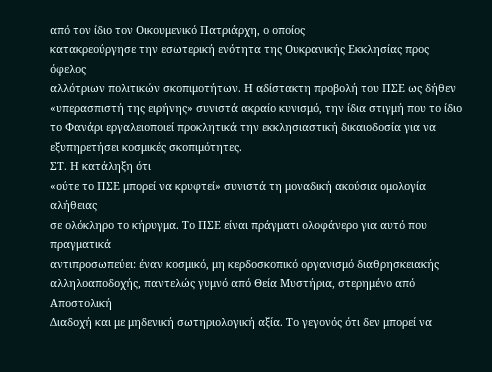από τον ίδιο τον Οικουμενικό Πατριάρχη, ο οποίος
κατακρεούργησε την εσωτερική ενότητα της Ουκρανικής Εκκλησίας προς όφελος
αλλότριων πολιτικών σκοπιμοτήτων. Η αδίστακτη προβολή του ΠΣΕ ως δήθεν
«υπερασπιστή της ειρήνης» συνιστά ακραίο κυνισμό, την ίδια στιγμή που το ίδιο
το Φανάρι εργαλειοποιεί προκλητικά την εκκλησιαστική δικαιοδοσία για να
εξυπηρετήσει κοσμικές σκοπιμότητες.
ΣΤ. Η κατάληξη ότι
«ούτε το ΠΣΕ μπορεί να κρυφτεί» συνιστά τη μοναδική ακούσια ομολογία αλήθειας
σε ολόκληρο το κήρυγμα. Το ΠΣΕ είναι πράγματι ολοφάνερο για αυτό που πραγματικά
αντιπροσωπεύει: έναν κοσμικό, μη κερδοσκοπικό οργανισμό διαθρησκειακής
αλληλοαποδοχής, παντελώς γυμνό από Θεία Μυστήρια, στερημένο από Αποστολική
Διαδοχή και με μηδενική σωτηριολογική αξία. Το γεγονός ότι δεν μπορεί να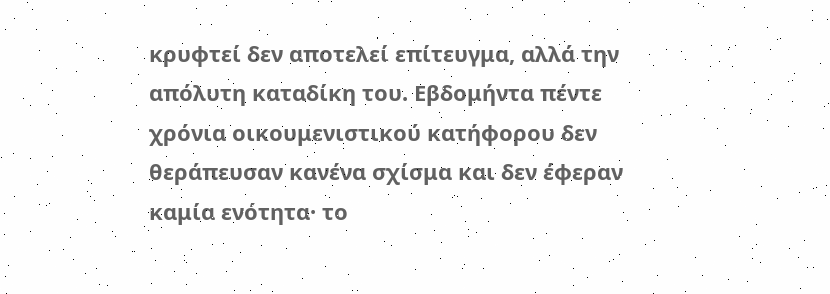κρυφτεί δεν αποτελεί επίτευγμα, αλλά την απόλυτη καταδίκη του. Εβδομήντα πέντε
χρόνια οικουμενιστικού κατήφορου δεν θεράπευσαν κανένα σχίσμα και δεν έφεραν
καμία ενότητα· το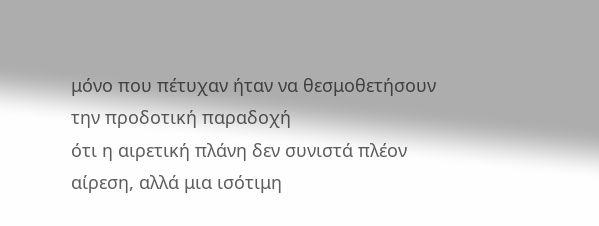μόνο που πέτυχαν ήταν να θεσμοθετήσουν την προδοτική παραδοχή
ότι η αιρετική πλάνη δεν συνιστά πλέον αίρεση, αλλά μια ισότιμη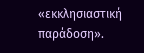«εκκλησιαστική
παράδοση».